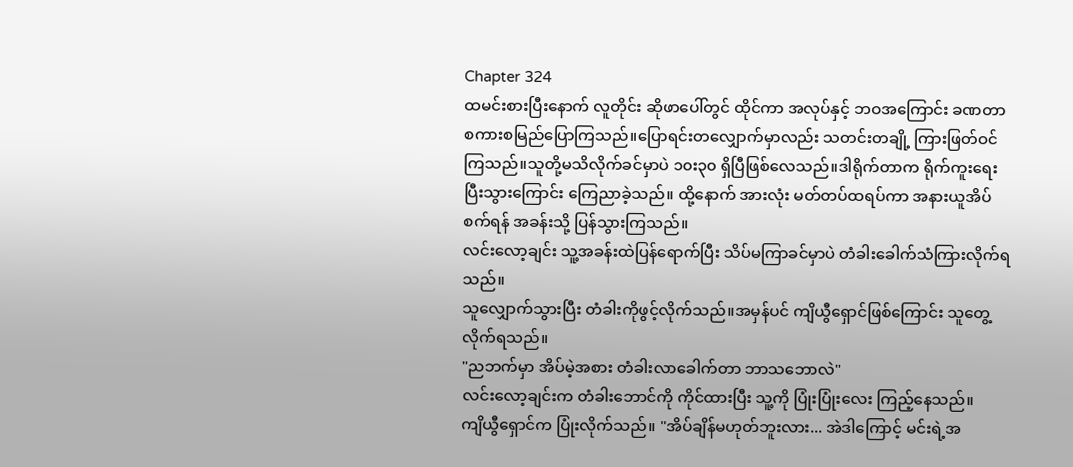Chapter 324
ထမင်းစားပြီးနောက် လူတိုင်း ဆိုဖာပေါ်တွင် ထိုင်ကာ အလုပ်နှင့် ဘဝအကြောင်း ခဏတာ စကားစမြည်ပြောကြသည်။ပြောရင်းတလျှောက်မှာလည်း သတင်းတချို့ ကြားဖြတ်ဝင်ကြသည်။သူတို့မသိလိုက်ခင်မှာပဲ ၁၀း၃၀ ရှိပြီဖြစ်လေသည်။ဒါရိုက်တာက ရိုက်ကူးရေးပြီးသွားကြောင်း ကြေညာခဲ့သည်။ ထို့နောက် အားလုံး မတ်တပ်ထရပ်ကာ အနားယူအိပ်စက်ရန် အခန်းသို့ ပြန်သွားကြသည်။
လင်းလော့ချင်း သူ့အခန်းထဲပြန်ရောက်ပြီး သိပ်မကြာခင်မှာပဲ တံခါးခေါက်သံကြားလိုက်ရသည်။
သူလျှောက်သွားပြီး တံခါးကိုဖွင့်လိုက်သည်။အမှန်ပင် ကျိယွီရှောင်ဖြစ်ကြောင်း သူတွေ့လိုက်ရသည်။
"ညဘက်မှာ အိပ်မဲ့အစား တံခါးလာခေါက်တာ ဘာသဘောလဲ"
လင်းလော့ချင်းက တံခါးဘောင်ကို ကိုင်ထားပြီး သူ့ကို ပြုံးပြုံးလေး ကြည့်နေသည်။
ကျိယွီရှောင်က ပြုံးလိုက်သည်။ "အိပ်ချိန်မဟုတ်ဘူးလား... အဲဒါကြောင့် မင်းရဲ့အ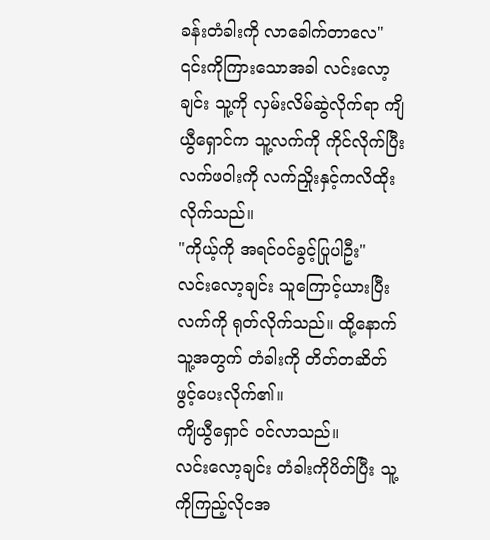ခန်းတံခါးကို လာခေါက်တာလေ"
၎င်းကိုကြားသောအခါ လင်းလော့ချင်း သူ့ကို လှမ်းလိမ်ဆွဲလိုက်ရာ ကျိယွီရှောင်က သူ့လက်ကို ကိုင်လိုက်ပြီး လက်ဖဝါးကို လက်ညှိုးနှင့်ကလိထိုးလိုက်သည်။
"ကိုယ့်ကို အရင်ဝင်ခွင့်ပြုပါဦး"
လင်းလော့ချင်း သူကြောင့်ယားပြီး လက်ကို ရုတ်လိုက်သည်။ ထို့နောက်သူ့အတွက် တံခါးကို တိတ်တဆိတ် ဖွင့်ပေးလိုက်၏။
ကျိယွီရှောင် ဝင်လာသည်။
လင်းလော့ချင်း တံခါးကိုပိတ်ပြီး သူ့ကိုကြည့်လိုငအ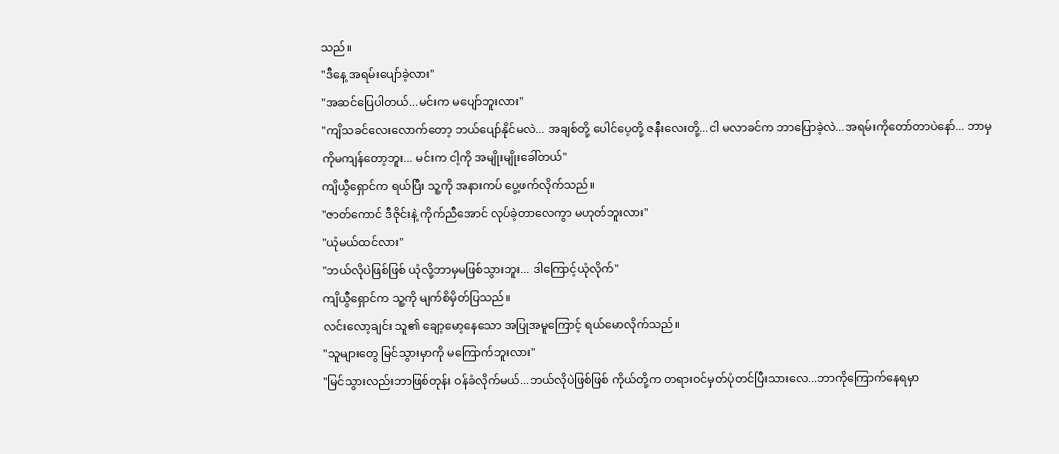သည်။
"ဒီနေ့ အရမ်းပျော်ခဲ့လား"
"အဆင်ပြေပါတယ်...မင်းက မပျော်ဘူးလား"
"ကျိသခင်လေးလောက်တော့ ဘယ်ပျော်နိုင်မလဲ... အချစ်တို့ ပေါင်ပေ့တို့ ဇနီးလေးတို့...ငါ မလာခင်က ဘာပြောခဲ့လဲ...အရမ်းကိုတော်တာပဲနော်... ဘာမှကိုမကျန်တော့ဘူး... မင်းက ငါ့ကို အမျိုးမျိုးခေါ်တယ်"
ကျိယွီရှောင်က ရယ်ပြီး သူ့ကို အနားကပ် ပွေ့ဖက်လိုက်သည်။
"ဇာတ်ကောင် ဒီဇိုင်းနဲ့ ကိုက်ညီအောင် လုပ်ခဲ့တာလေကွာ မဟုတ်ဘူးလား"
"ယုံမယ်ထင်လား"
"ဘယ်လိုပဲဖြစ်ဖြစ် ယုံလို့ဘာမှမဖြစ်သွားဘူး... ဒါကြောင့်ယုံလိုက်"
ကျိယွီရှောင်က သူ့ကို မျက်စိမှိတ်ပြသည်။
လင်းလော့ချင်း သူ၏ ချော့မော့နေသော အပြုအမူကြောင့် ရယ်မောလိုက်သည်။
"သူများတွေ မြင်သွားမှာကို မကြောက်ဘူးလား"
"မြင်သွားလည်းဘာဖြစ်တုန်း ဝန်ခံလိုက်မယ်...ဘယ်လိုပဲဖြစ်ဖြစ် ကိုယ်တို့က တရားဝင်မှတ်ပုံတင်ပြီးသားလေ...ဘာကိုကြောက်နေရမှာ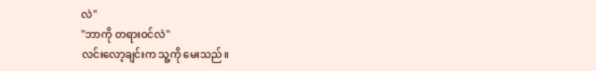လဲ"
"ဘာကို တရားဝင်လဲ"
လင်းလော့ချင်းက သူ့ကို မေးသည်။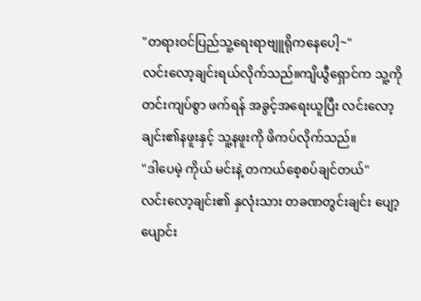"တရားဝင်ပြည်သူ့ရေးရာဗျူရိုကနေပေါ့~"
လင်းလော့ချင်းရယ်လိုက်သည်။ကျိယွီရှောင်က သူ့ကို တင်းကျပ်စွာ ဖက်ရန် အခွင့်အရေးယူပြီး လင်းလော့ချင်း၏နဖူးနှင့် သူ့နဖူးကို ဖိကပ်လိုက်သည်။
"ဒါပေမဲ့ ကိုယ် မင်းနဲ့ တကယ်စေ့စပ်ချင်တယ်"
လင်းလော့ချင်း၏ နှလုံးသား တခဏတွင်းချင်း ပျော့ပျောင်း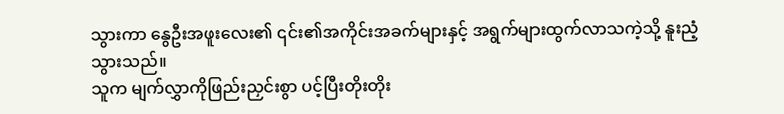သွားကာ နွေဦးအဖူးလေး၏ ၎င်း၏အကိုင်းအခက်များနှင့် အရွက်များထွက်လာသကဲ့သို့ နူးညံ့သွားသည်။
သူက မျက်လွှာကိုဖြည်းညှင်းစွာ ပင့်ပြီးတိုးတိုး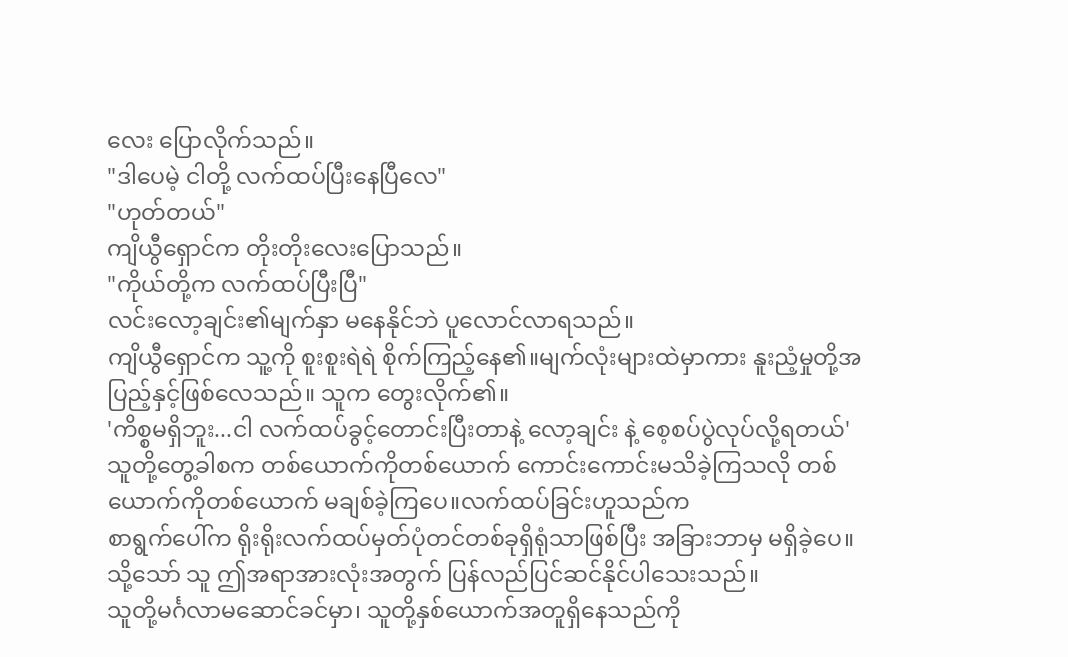လေး ပြောလိုက်သည်။
"ဒါပေမဲ့ ငါတို့ လက်ထပ်ပြီးနေပြီလေ"
"ဟုတ်တယ်"
ကျိယွီရှောင်က တိုးတိုးလေးပြောသည်။
"ကိုယ်တို့က လက်ထပ်ပြီးပြီ"
လင်းလော့ချင်း၏မျက်နှာ မနေနိုင်ဘဲ ပူလောင်လာရသည်။
ကျိယွီရှောင်က သူ့ကို စူးစူးရဲရဲ စိုက်ကြည့်နေ၏။မျက်လုံးများထဲမှာကား နူးညံ့မှုတို့အပြည့်နှင့်ဖြစ်လေသည်။ သူက တွေးလိုက်၏။
'ကိစ္စမရှိဘူး...ငါ လက်ထပ်ခွင့်တောင်းပြီးတာနဲ့ လော့ချင်း နဲ့ စေ့စပ်ပွဲလုပ်လို့ရတယ်'
သူတို့တွေ့ခါစက တစ်ယောက်ကိုတစ်ယောက် ကောင်းကောင်းမသိခဲ့ကြသလို တစ်ယောက်ကိုတစ်ယောက် မချစ်ခဲ့ကြပေ။လက်ထပ်ခြင်းဟူသည်က
စာရွက်ပေါ်က ရိုးရိုးလက်ထပ်မှတ်ပုံတင်တစ်ခုရှိရုံသာဖြစ်ပြီး အခြားဘာမှ မရှိခဲ့ပေ။
သို့သော် သူ ဤအရာအားလုံးအတွက် ပြန်လည်ပြင်ဆင်နိုင်ပါသေးသည်။
သူတို့မင်္ဂလာမဆောင်ခင်မှာ၊ သူတို့နှစ်ယောက်အတူရှိနေသည်ကို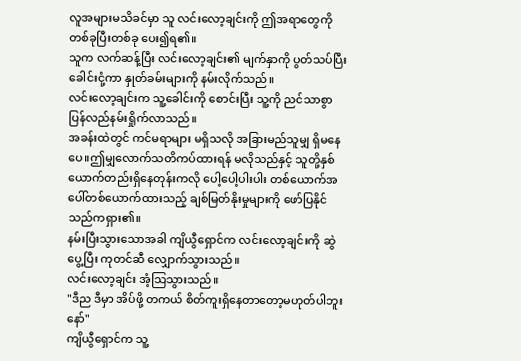လူအများမသိခင်မှာ သူ လင်းလော့ချင်းကို ဤအရာတွေကို တစ်ခုပြီးတစ်ခု ပေး၍ရ၏။
သူက လက်ဆန့်ပြီး လင်းလော့ချင်း၏ မျက်နှာကို ပွတ်သပ်ပြီး ခေါင်းငုံ့ကာ နှုတ်ခမ်းများကို နမ်းလိုက်သည်။
လင်းလော့ချင်းက သူ့ခေါင်းကို စောင်းပြီး သူ့ကို ညင်သာစွာ ပြန်လည်နမ်းရှိုက်လာသည်။
အခန်းထဲတွင် ကင်မရာများ မရှိသလို အခြားမည်သူမျှ ရှိမနေပေ။ဤမျှလောက်သတိကပ်ထားရန် မလိုသည်နှင့် သူတို့နှစ်ယောက်တည်းရှိနေတုန်းကလို ပေါ့ပေါ့ပါးပါး တစ်ယောက်အပေါ်တစ်ယောက်ထားသည့် ချစ်မြတ်နိုးမှုများကို ဖော်ပြနိုင်သည်ကရှား၏။
နမ်းပြီးသွားသောအခါ ကျိယွီရှောင်က လင်းလော့ချင်းကို ဆွဲပွေ့ပြီး ကုတင်ဆီ လျှောက်သွားသည်။
လင်းလော့ချင်း အံ့သြသွားသည်။
"ဒီည ဒီမှာ အိပ်ဖို့ တကယ် စိတ်ကူးရှိနေတာတော့မဟုတ်ပါဘူးနော်"
ကျိယွီရှောင်က သူ့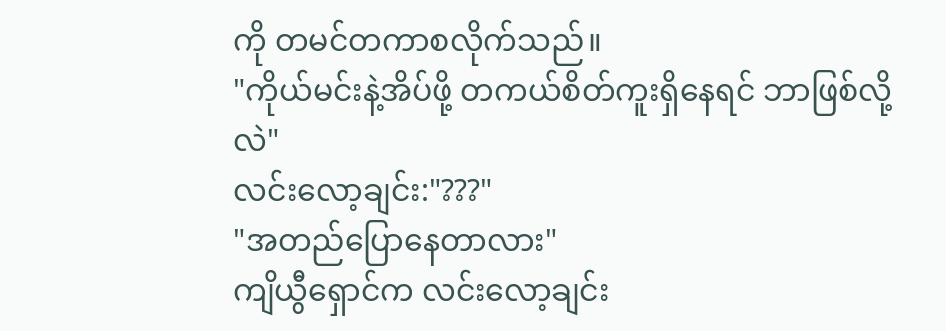ကို တမင်တကာစလိုက်သည်။
"ကိုယ်မင်းနဲ့အိပ်ဖို့ တကယ်စိတ်ကူးရှိနေရင် ဘာဖြစ်လို့လဲ"
လင်းလော့ချင်း:"???"
"အတည်ပြောနေတာလား"
ကျိယွီရှောင်က လင်းလော့ချင်း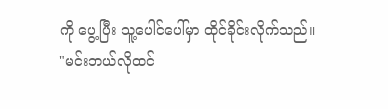ကို ပွေ့ပြီး သူ့ပေါင်ပေါ်မှာ ထိုင်ခိုင်းလိုက်သည်။
"မင်းဘယ်လိုထင်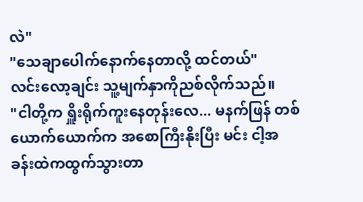လဲ"
"သေချာပေါက်နောက်နေတာလို့ ထင်တယ်"
လင်းလော့ချင်း သူ့မျက်နှာကိုညစ်လိုက်သည်။
"ငါတို့က ရှိူးရိုက်ကူးနေတုန်းလေ... မနက်ဖြန် တစ်ယောက်ယောက်က အစောကြီးနိုးပြီး မင်း ငါ့အခန်းထဲကထွက်သွားတာ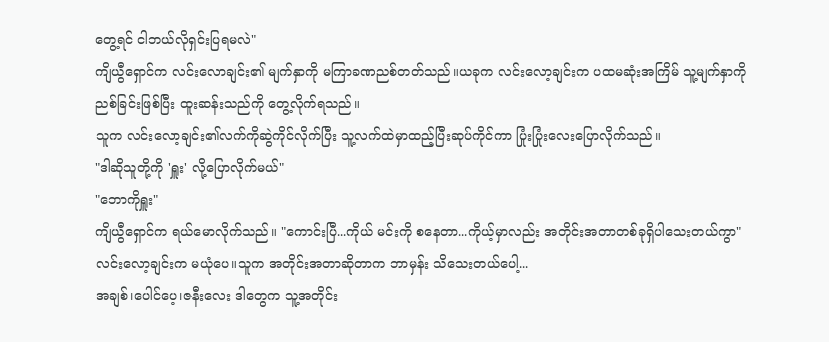တွေ့ရင် ငါဘယ်လိုရှင်းပြရမလဲ"
ကျိယွီရှောင်က လင်းလောချင်း၏ မျက်နှာကို မကြာခဏညစ်တတ်သည်။ယခုက လင်းလော့ချင်းက ပထမဆုံးအကြိမ် သူ့မျက်နှာကို ညစ်ခြင်းဖြစ်ပြီး ထူးဆန်းသည်ကို တွေ့လိုက်ရသည်။
သူက လင်းလော့ချင်း၏လက်ကိုဆွဲကိုင်လိုက်ပြီး သူ့လက်ထဲမှာထည့်ပြီးဆုပ်ကိုင်ကာ ပြုံးပြုံးလေးပြောလိုက်သည်။
"ဒါဆိုသူတို့ကို 'ရှူး' လို့ပြောလိုက်မယ်"
"ဘောကိုရှူး"
ကျိယွီရှောင်က ရယ်မောလိုက်သည်။ "ကောင်းပြီ...ကိုယ် မင်းကို စနေတာ...ကိုယ့်မှာလည်း အတိုင်းအတာတစ်ခုရှိပါသေးတယ်ကွာ"
လင်းလော့ချင်းက မယုံပေ။သူက အတိုင်းအတာဆိုတာက ဘာမှန်း သိသေးတယ်ပေါ့...
အချစ်၊ပေါင်ပေ့၊ဇနီးလေး ဒါတွေက သူ့အတိုင်း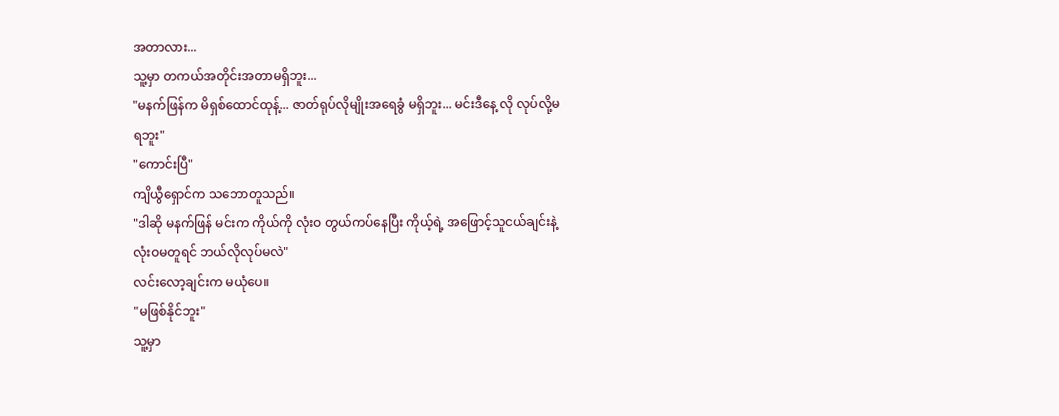အတာလား...
သူ့မှာ တကယ်အတိုင်းအတာမရှိဘူး...
"မနက်ဖြန်က မိရှစ်ထောင်ထုန့်... ဇာတ်ရုပ်လိုမျိုးအရေခွံ မရှိဘူး... မင်းဒီနေ့ လို လုပ်လို့မရဘူး"
"ကောင်းပြီ"
ကျိယွီရှောင်က သဘောတူသည်။
"ဒါဆို မနက်ဖြန် မင်းက ကိုယ်ကို လုံးဝ တွယ်ကပ်နေပြီး ကိုယ့်ရဲ့ အဖြောင့်သူငယ်ချင်းနဲ့ လုံးဝမတူရင် ဘယ်လိုလုပ်မလဲ"
လင်းလော့ချင်းက မယုံပေ။
"မဖြစ်နိုင်ဘူး"
သူ့မှာ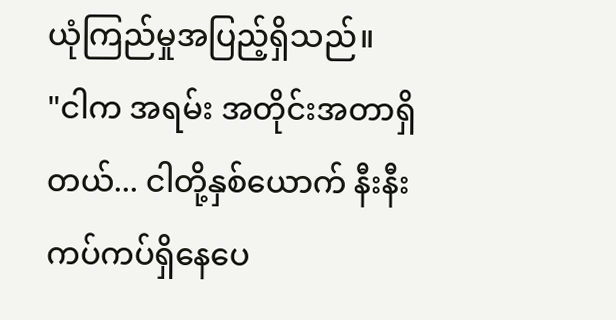ယုံကြည်မှုအပြည့်ရှိသည်။
"ငါက အရမ်း အတိုင်းအတာရှိတယ်... ငါတို့နှစ်ယောက် နီးနီးကပ်ကပ်ရှိနေပေ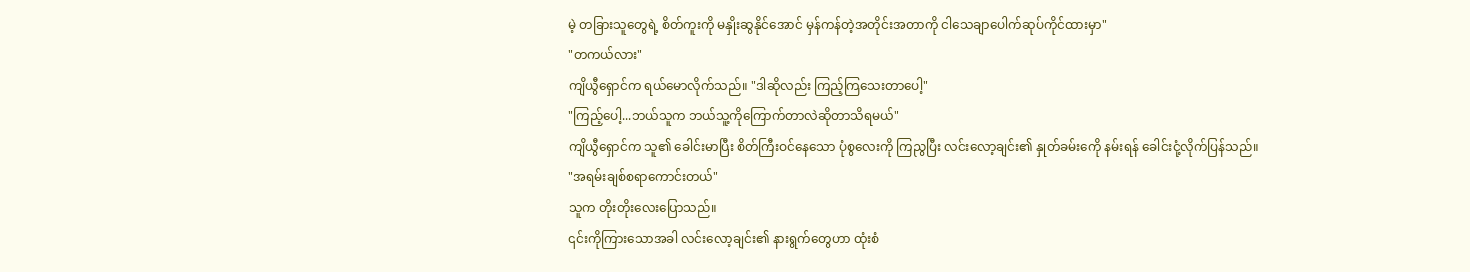မဲ့ တခြားသူတွေရဲ့ စိတ်ကူးကို မနှိုးဆွနိုင်အောင် မှန်ကန်တဲ့အတိုင်းအတာကို ငါသေချာပေါက်ဆုပ်ကိုင်ထားမှာ"
"တကယ်လား"
ကျိယွီရှောင်က ရယ်မောလိုက်သည်။ "ဒါဆိုလည်း ကြည့်ကြသေးတာပေါ့"
"ကြည့်ပေါ့...ဘယ်သူက ဘယ်သူ့ကိုကြောက်တာလဲဆိုတာသိရမယ်"
ကျိယွီရှောင်က သူ၏ ခေါင်းမာပြီး စိတ်ကြီးဝင်နေသော ပုံစွလေးကို ကြညွပြီး လင်းလော့ချင်း၏ နှုတ်ခမ်းကေို နမ်းရန် ခေါင်းငုံ့လိုက်ပြန်သည်။
"အရမ်းချစ်စရာကောင်းတယ်"
သူက တိုးတိုးလေးပြောသည်။
၎င်းကိုကြားသောအခါ လင်းလော့ချင်း၏ နားရွက်တွေဟာ ထုံးစံ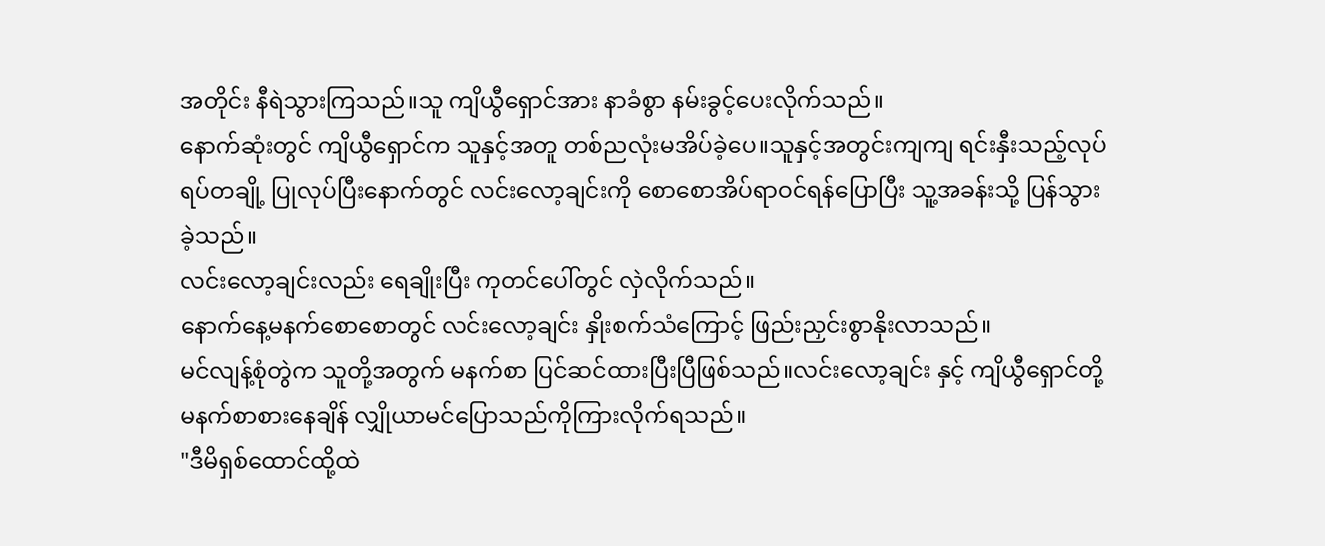အတိုင်း နီရဲသွားကြသည်။သူ ကျိယွီရှောင်အား နာခံစွာ နမ်းခွင့်ပေးလိုက်သည်။
နောက်ဆုံးတွင် ကျိယွီရှောင်က သူနှင့်အတူ တစ်ညလုံးမအိပ်ခဲ့ပေ။သူနှင့်အတွင်းကျကျ ရင်းနှီးသည့်လုပ်ရပ်တချို့ ပြုလုပ်ပြီးနောက်တွင် လင်းလော့ချင်းကို စောစောအိပ်ရာဝင်ရန်ပြောပြီး သူ့အခန်းသို့ ပြန်သွားခဲ့သည်။
လင်းလော့ချင်းလည်း ရေချိုးပြီး ကုတင်ပေါ်တွင် လှဲလိုက်သည်။
နောက်နေ့မနက်စောစောတွင် လင်းလော့ချင်း နှိုးစက်သံကြောင့် ဖြည်းညှင်းစွာနိုးလာသည်။
မင်လျန့်စုံတွဲက သူတို့အတွက် မနက်စာ ပြင်ဆင်ထားပြီးပြီဖြစ်သည်။လင်းလော့ချင်း နှင့် ကျိယွီရှောင်တို့ မနက်စာစားနေချိန် လျှိုယာမင်ပြောသည်ကိုကြားလိုက်ရသည်။
"ဒီမိရှစ်ထောင်ထို့ထဲ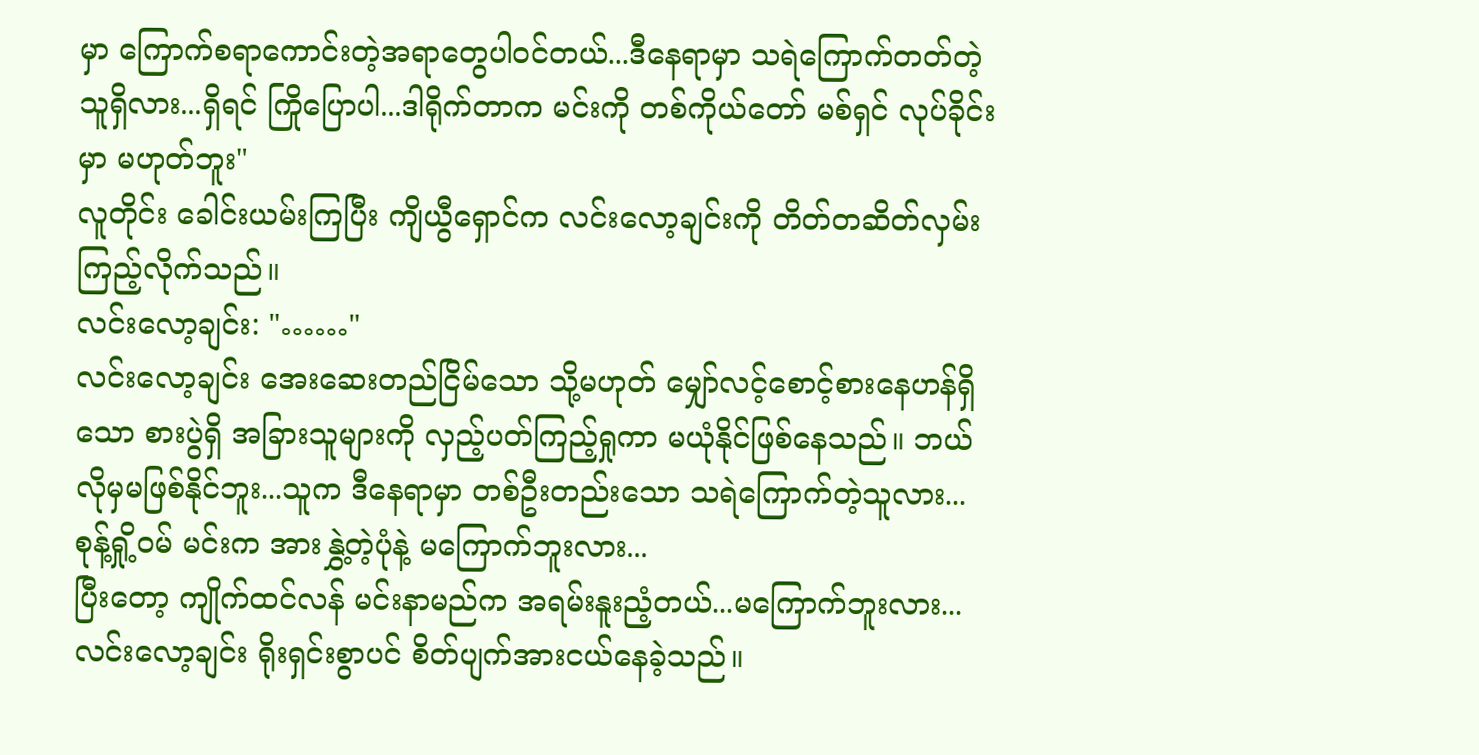မှာ ကြောက်စရာကောင်းတဲ့အရာတွေပါ၀င်တယ်...ဒီနေရာမှာ သရဲကြောက်တတ်တဲ့သူရှိလား...ရှိရင် ကြိုပြောပါ...ဒါရိုက်တာက မင်းကို တစ်ကိုယ်တော် မစ်ရှင် လုပ်ခိုင်းမှာ မဟုတ်ဘူး"
လူတိုင်း ခေါင်းယမ်းကြပြီး ကျိယွီရှောင်က လင်းလော့ချင်းကို တိတ်တဆိတ်လှမ်းကြည့်လိုက်သည်။
လင်းလော့ချင်း: "……"
လင်းလော့ချင်း အေးဆေးတည်ငြိမ်သော သို့မဟုတ် မျှော်လင့်စောင့်စားနေဟန်ရှိသော စားပွဲရှိ အခြားသူများကို လှည့်ပတ်ကြည့်ရှုကာ မယုံနိုင်ဖြစ်နေသည်။ ဘယ်လိုမှမဖြစ်နိုင်ဘူး...သူက ဒီနေရာမှာ တစ်ဦးတည်းသော သရဲကြောက်တဲ့သူလား...
စုန့်ရှို့ဝမ် မင်းက အားနွှဲ့တဲ့ပုံနဲ့ မကြောက်ဘူးလား...
ပြီးတော့ ကျိုက်ထင်လန် မင်းနာမည်က အရမ်းနူးညံ့တယ်...မကြောက်ဘူးလား...
လင်းလော့ချင်း ရိုးရှင်းစွာပင် စိတ်ပျက်အားငယ်နေခဲ့သည်။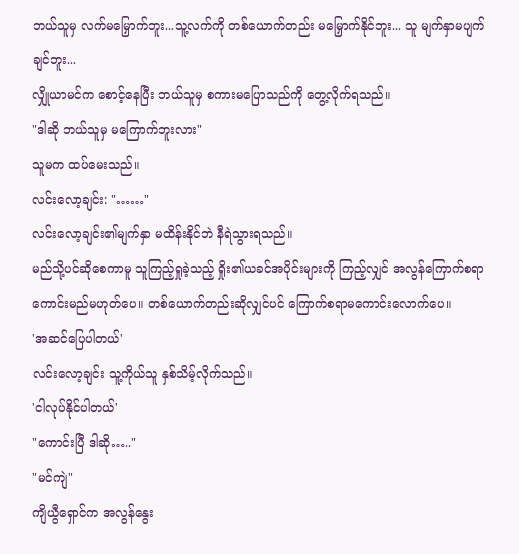ဘယ်သူမှ လက်မမြှောက်ဘူး...သူ့လက်ကို တစ်ယောက်တည်း မမြှောက်နိုင်ဘူး... သူ မျက်နှာမပျက်ချင်ဘူး...
လျှိုယာမင်က စောင့်နေပြီး ဘယ်သူမှ စကားမပြောသည်ကို တွေ့လိုက်ရသည်။
"ဒါဆို ဘယ်သူမှ မကြောက်ဘူးလား"
သူမက ထပ်မေးသည်။
လင်းလော့ချင်း: "……"
လင်းလော့ချင်း၏မျက်နှာ မထိန်းနိုင်ဘဲ နီရဲသွားရသည်။
မည်သို့ပင်ဆိုစေကာမူ သူကြည့်ရှုခဲ့သည့် ရှိုး၏ယခင်အပိုင်းများကို ကြည့်လျှင် အလွန်ကြောက်စရာကောင်းမည်မဟုတ်ပေ။ တစ်ယောက်တည်းဆိုလျှင်ပင် ကြောက်စရာမကောင်းလောက်ပေ။
'အဆင်ပြေပါတယ်'
လင်းလော့ချင်း သူ့ကိုယ်သူ နှစ်သိမ့်လိုက်သည်။
'ငါလုပ်နိုင်ပါတယ်'
"ကောင်းပြီ ဒါဆို….."
"မင်ကျဲ"
ကျိယွီရှောင်က အလွန်နွေး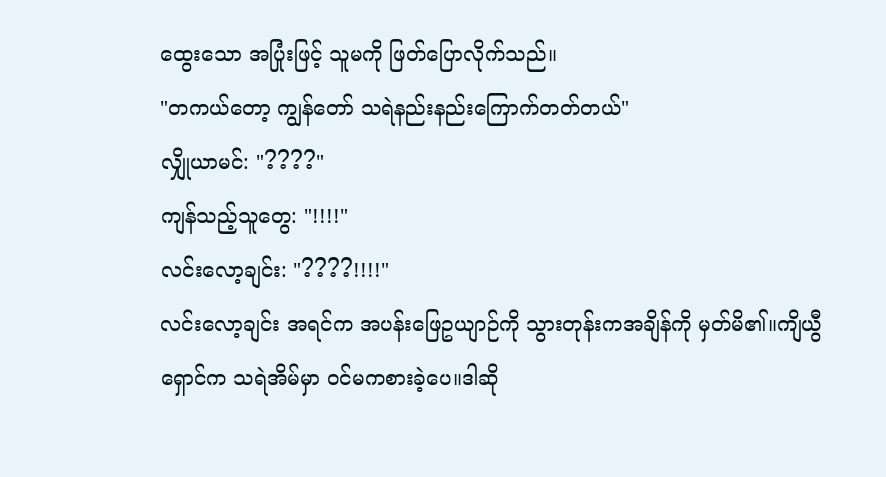ထွေးသော အပြုံးဖြင့် သူမကို ဖြတ်ပြောလိုက်သည်။
"တကယ်တော့ ကျွန်တော် သရဲနည်းနည်းကြောက်တတ်တယ်"
လျှိုယာမင်: "????"
ကျန်သည့်သူတွေ: "!!!!"
လင်းလော့ချင်း: "????!!!!"
လင်းလော့ချင်း အရင်က အပန်းဖြေဥယျာဉ်ကို သွားတုန်းကအချိန်ကို မှတ်မိ၏။ကျိယွီရှောင်က သရဲအိမ်မှာ ဝင်မကစားခဲ့ပေ။ဒါဆို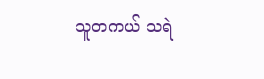သူတကယ် သရဲ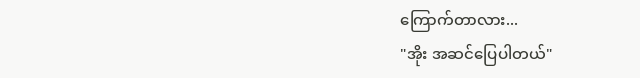ကြောက်တာလား...
"အိုး အဆင်ပြေပါတယ်"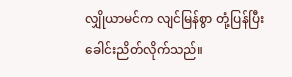လျှိုယာမင်က လျင်မြန်စွာ တုံ့ပြန်ပြီး ခေါင်းညိတ်လိုက်သည်။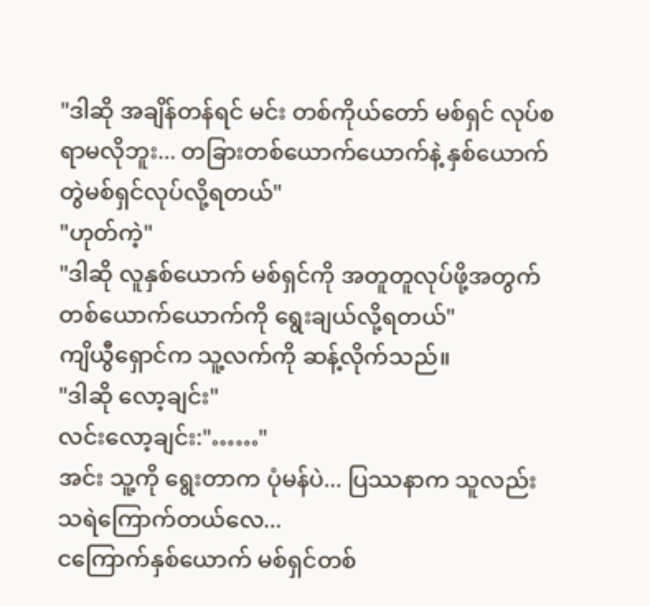"ဒါဆို အချိန်တန်ရင် မင်း တစ်ကိုယ်တော် မစ်ရှင် လုပ်စရာမလိုဘူး... တခြားတစ်ယောက်ယောက်နဲ့ နှစ်ယောက်တွဲမစ်ရှင်လုပ်လို့ရတယ်"
"ဟုတ်ကဲ့"
"ဒါဆို လူနှစ်ယောက် မစ်ရှင်ကို အတူတူလုပ်ဖို့အတွက် တစ်ယောက်ယောက်ကို ရွေးချယ်လို့ရတယ်"
ကျိယွီရှောင်က သူ့လက်ကို ဆန့်လိုက်သည်။
"ဒါဆို လော့ချင်း"
လင်းလော့ချင်း:"……"
အင်း သူ့ကို ရွေးတာက ပုံမန်ပဲ... ပြဿနာက သူလည်း သရဲကြောက်တယ်လေ...
ငကြောက်နှစ်ယောက် မစ်ရှင်တစ်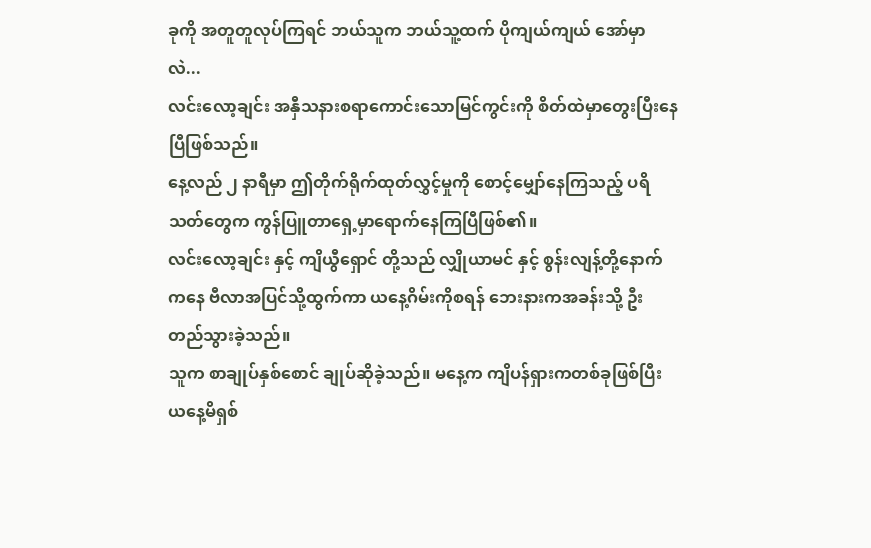ခုကို အတူတူလုပ်ကြရင် ဘယ်သူက ဘယ်သူ့ထက် ပိုကျယ်ကျယ် အော်မှာလဲ...
လင်းလော့ချင်း အနှီသနားစရာကောင်းသောမြင်ကွင်းကို စိတ်ထဲမှာတွေးပြီးနေပြီဖြစ်သည်။
နေ့လည် ၂ နာရီမှာ ဤတိုက်ရိုက်ထုတ်လွှင့်မှုကို စောင့်မျှော်နေကြသည့် ပရိသတ်တွေက ကွန်ပြူတာရှေ့မှာရောက်နေကြပြီဖြစ်၏။
လင်းလော့ချင်း နှင့် ကျိယွီရှောင် တို့သည် လျှိုယာမင် နှင့် စွန်းလျန့်တို့နောက်ကနေ ဗီလာအပြင်သို့ထွက်ကာ ယနေ့ဂိမ်းကိုစရန် ဘေးနားကအခန်းသို့ ဦးတည်သွားခဲ့သည်။
သူက စာချုပ်နှစ်စောင် ချုပ်ဆိုခဲ့သည်။ မနေ့က ကျိပန်ရှားကတစ်ခုဖြစ်ပြီး ယနေ့မိရှစ်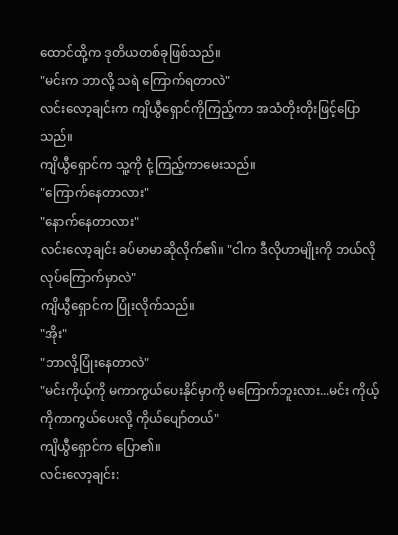ထောင်ထို့က ဒုတိယတစ်ခုဖြစ်သည်။
"မင်းက ဘာလို့ သရဲ ကြောက်ရတာလဲ"
လင်းလော့ချင်းက ကျိယွီရှောင်ကိုကြည့်ကာ အသံတိုးတိုးဖြင့်ပြောသည်။
ကျိယွီရှောင်က သူ့ကို ငုံ့ကြည့်ကာမေးသည်။
"ကြောက်နေတာလား"
"နောက်နေတာလား"
လင်းလော့ချင်း ခပ်မာမာဆိုလိုက်၏။ "ငါက ဒီလိုဟာမျိုးကို ဘယ်လိုလုပ်ကြောက်မှာလဲ"
ကျိယွီရှောင်က ပြုံးလိုက်သည်။
"အိုး"
"ဘာလို့ပြုံးနေတာလဲ"
"မင်းကိုယ့်ကို မကာကွယ်ပေးနိုင်မှာကို မကြောက်ဘူးလား...မင်း ကိုယ့်ကိုကာကွယ်ပေးလို့ ကိုယ်ပျော်တယ်"
ကျိယွီရှောင်က ပြော၏။
လင်းလော့ချင်း: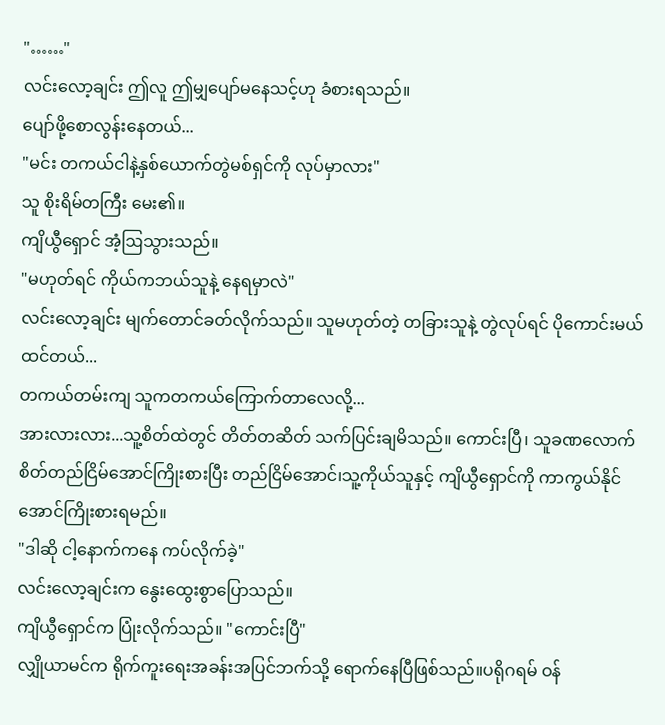"……"
လင်းလော့ချင်း ဤလူ ဤမျှပျော်မနေသင့်ဟု ခံစားရသည်။
ပျော်ဖို့စောလွန်းနေတယ်...
"မင်း တကယ်ငါနဲ့နှစ်ယောက်တွဲမစ်ရှင်ကို လုပ်မှာလား"
သူ စိုးရိမ်တကြီး မေး၏။
ကျိယွီရှောင် အံ့ဩသွားသည်။
"မဟုတ်ရင် ကိုယ်ကဘယ်သူနဲ့ နေရမှာလဲ"
လင်းလော့ချင်း မျက်တောင်ခတ်လိုက်သည်။ သူမဟုတ်တဲ့ တခြားသူနဲ့ တွဲလုပ်ရင် ပိုကောင်းမယ်ထင်တယ်...
တကယ်တမ်းကျ သူကတကယ်ကြောက်တာလေလို့...
အားလားလား...သူ့စိတ်ထဲတွင် တိတ်တဆိတ် သက်ပြင်းချမိသည်။ ကောင်းပြီ၊ သူခဏလောက် စိတ်တည်ငြိမ်အောင်ကြိုးစားပြီး တည်ငြိမ်အောင်၊သူ့ကိုယ်သူနှင့် ကျိယွီရှောင်ကို ကာကွယ်နိုင်အောင်ကြိုးစားရမည်။
"ဒါဆို ငါ့နောက်ကနေ ကပ်လိုက်ခဲ့"
လင်းလော့ချင်းက နွေးထွေးစွာပြောသည်။
ကျိယွီရှောင်က ပြုံးလိုက်သည်။ "ကောင်းပြီ"
လျှိုယာမင်က ရိုက်ကူးရေးအခန်းအပြင်ဘက်သို့ ရောက်နေပြီဖြစ်သည်။ပရိုဂရမ် ဝန်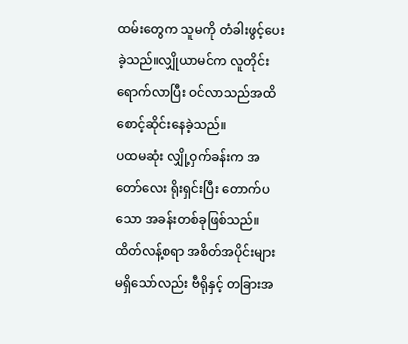ထမ်းတွေက သူမကို တံခါးဖွင့်ပေးခဲ့သည်။လျှိုယာမင်က လူတိုင်းရောက်လာပြီး ဝင်လာသည်အထိ စောင့်ဆိုင်းနေခဲ့သည်။
ပထမဆုံး လျှို့ဝှက်ခန်းက အတော်လေး ရိုးရှင်းပြီး တောက်ပသော အခန်းတစ်ခုဖြစ်သည်။ ထိတ်လန့်စရာ အစိတ်အပိုင်းများ မရှိသော်လည်း ဗီရိုနှင့် တခြားအ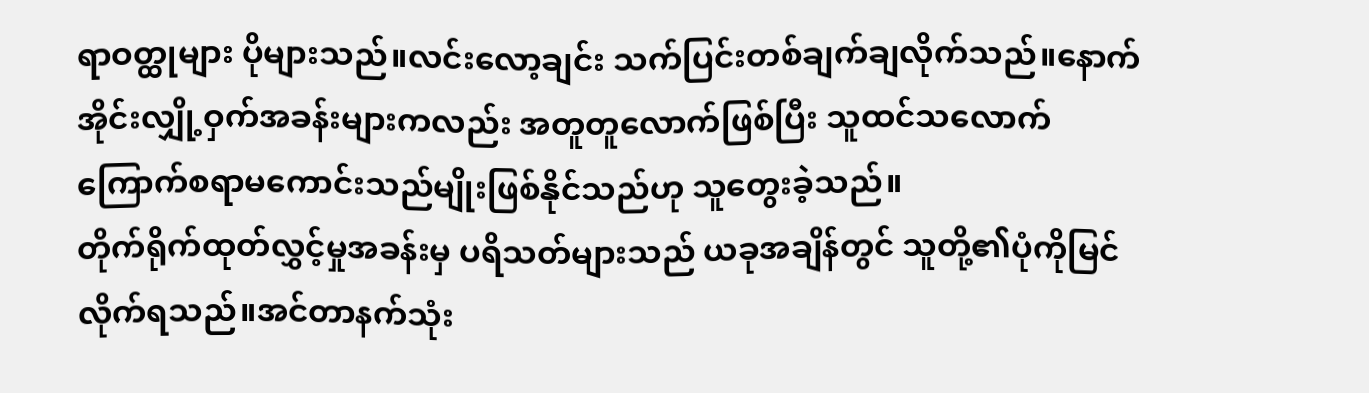ရာဝတ္ထုများ ပိုများသည်။လင်းလော့ချင်း သက်ပြင်းတစ်ချက်ချလိုက်သည်။နောက်အိုင်းလျှို့ဝှက်အခန်းများကလည်း အတူတူလောက်ဖြစ်ပြီး သူထင်သလောက် ကြောက်စရာမကောင်းသည်မျိုးဖြစ်နိုင်သည်ဟု သူတွေးခဲ့သည်။
တိုက်ရိုက်ထုတ်လွှင့်မှုအခန်းမှ ပရိသတ်များသည် ယခုအချိန်တွင် သူတို့၏ပုံကိုမြင်လိုက်ရသည်။အင်တာနက်သုံး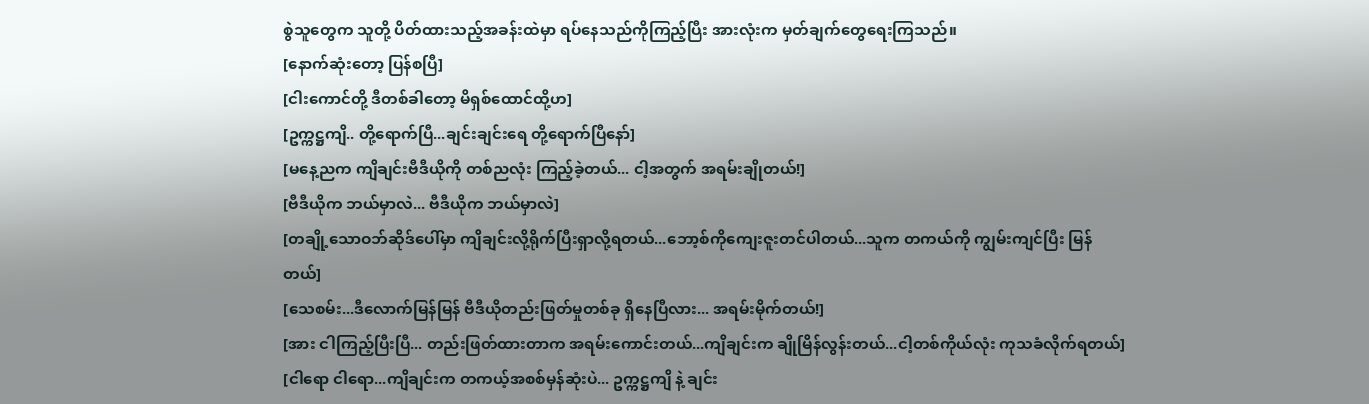စွဲသူတွေက သူတို့ ပိတ်ထားသည့်အခန်းထဲမှာ ရပ်နေသည်ကိုကြည့်ပြီး အားလုံးက မှတ်ချက်တွေရေးကြသည်။
[နောက်ဆုံးတော့ ပြန်စပြီ]
[ငါးကောင်တို့ ဒီတစ်ခါတော့ မိရှစ်ထောင်ထို့ဟ]
[ဥက္ကဋ္ဌကျိ.. တို့ရောက်ပြီ...ချင်းချင်းရေ တို့ရောက်ပြီနော်]
[မနေ့ညက ကျိချင်းဗီဒီယိုကို တစ်ညလုံး ကြည့်ခဲ့တယ်... ငါ့အတွက် အရမ်းချိုတယ်!]
[ဗီဒီယိုက ဘယ်မှာလဲ... ဗီဒီယိုက ဘယ်မှာလဲ]
[တချို့သောဝဘ်ဆိုဒ်ပေါ်မှာ ကျိချင်းလို့ရိုက်ပြီးရှာလို့ရတယ်...ဘော့စ်ကိုကျေးဇူးတင်ပါတယ်...သူက တကယ်ကို ကျွမ်းကျင်ပြီး မြန်တယ်]
[သေစမ်း...ဒီလောက်မြန်မြန် ဗီဒီယိုတည်းဖြတ်မှုတစ်ခု ရှိနေပြီလား... အရမ်းမိုက်တယ်!]
[အား ငါကြည့်ပြီးပြီ... တည်းဖြတ်ထားတာက အရမ်းကောင်းတယ်...ကျိချင်းက ချိုမြိန်လွန်းတယ်...ငါ့တစ်ကိုယ်လုံး ကုသခံလိုက်ရတယ်]
[ငါရော ငါရော...ကျိချင်းက တကယ့်အစစ်မှန်ဆုံးပဲ... ဥက္ကဋ္ဌကျိ နဲ့ ချင်း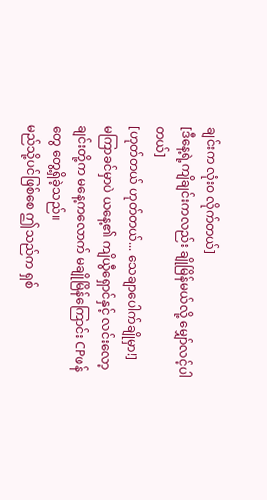ချင်းက လုံးဝ လိုက်တယ်]
[ဒီနေ့ရဲ့ကျိချင်းကလည်း ချိုမြိန်မယ်လို့ မျှော်လင့်ပါတယ်]
[ဟုတ်တယ် ဟုတ်တယ်... သေချာပေါက်ချိုမှာ!]
မကြာခင်မှာပဲ ယနေ့၏ ကျိယွီရှောင်နှင့် လင်းလော့ချင်းတို့က မနေ့ကလောက် မချိုမြိန်ကြောင်း CPဖန်တွေ တွေ့ရှိခဲ့သည်။
မည်သို့ပင်ဖြစ်စေ ဤသည်က ရှစ်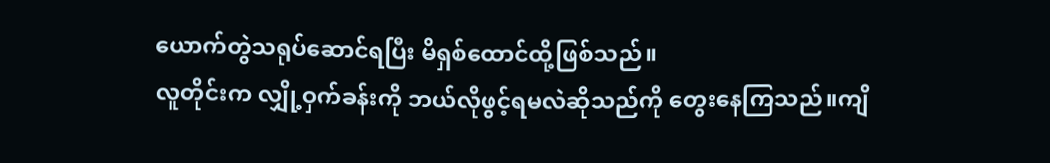ယောက်တွဲသရုပ်ဆောင်ရပြီး မိရှစ်ထောင်ထို့ဖြစ်သည်။
လူတိုင်းက လျှို့ဝှက်ခန်းကို ဘယ်လိုဖွင့်ရမလဲဆိုသည်ကို တွေးနေကြသည်။ကျိ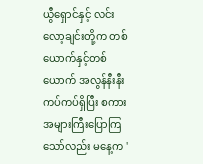ယွီရှောင်နှင့် လင်းလော့ချင်းတို့က တစ်ယောက်နှင့်တစ်ယောက် အလွန်နီးနီးကပ်ကပ်ရှိပြီး စကားအများကြီးပြောကြသော်လည်း မနေ့က '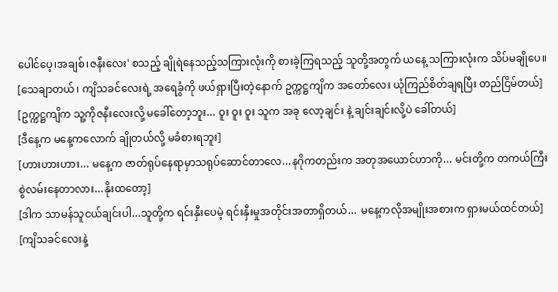ပေါင်ပေ့၊အချစ်၊ဇနီးလေး' စသည့် ချိုရဲနေသည့်သကြားလုံးကို စားခဲ့ကြရသည့် သူတို့အတွက် ယနေ့ သကြားလုံးက သိပ်မချိုပေ။
[သေချာတယ်၊ ကျိသခင်လေးရဲ့ အရေခွံကို ဖယ်ရှားပြီးတဲ့နောက် ဥက္ကဋ္ဌကျိက အတော်လေး ယုံကြည်စိတ်ချရပြီး တည်ငြိမ်တယ်]
[ဥက္ကဋ္ဌကျိက သူ့ကိုဇနီးလေးလို့ မခေါ်တော့ဘူး... ဝူး ဝူး ဝူး သူက အခု လော့ချင်း နဲ့ ချင်းချင်းလို့ပဲ ခေါ်တယ်]
[ဒီနေ့က မနေ့ကလောက် ချိုတယ်လို့ မခံစားရဘူး]
[ဟားဟားဟား... မနေ့က ဇာတ်ရုပ်နေရာမှာသရုပ်ဆောင်တာလေ...နဂိုကတည်းက အတုအယောင်ဟာကို... မင်းတို့က တကယ်ကြီး စွဲလမ်းနေတာလား...နိုးထတော့]
[ဒါက သာမန်သူငယ်ချင်းပါ...သူတို့က ရင်းနှီးပေမဲ့ ရင်းနှီးမှုအတိုင်းအတာရှိတယ်... မနေ့ကလိုအမျိုးအစားက ရှားမယ်ထင်တယ်]
[ကျိသခင်လေးနဲ့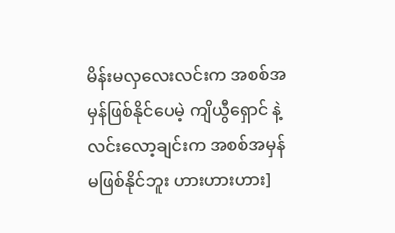မိန်းမလှလေးလင်းက အစစ်အမှန်ဖြစ်နိုင်ပေမဲ့ ကျိယွီရှောင် နဲ့ လင်းလော့ချင်းက အစစ်အမှန်မဖြစ်နိုင်ဘူး ဟားဟားဟား]